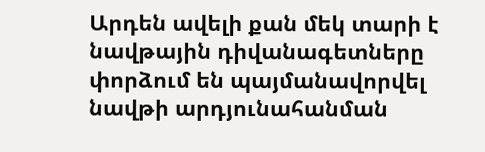Արդեն ավելի քան մեկ տարի է նավթային դիվանագետները փորձում են պայմանավորվել նավթի արդյունահանման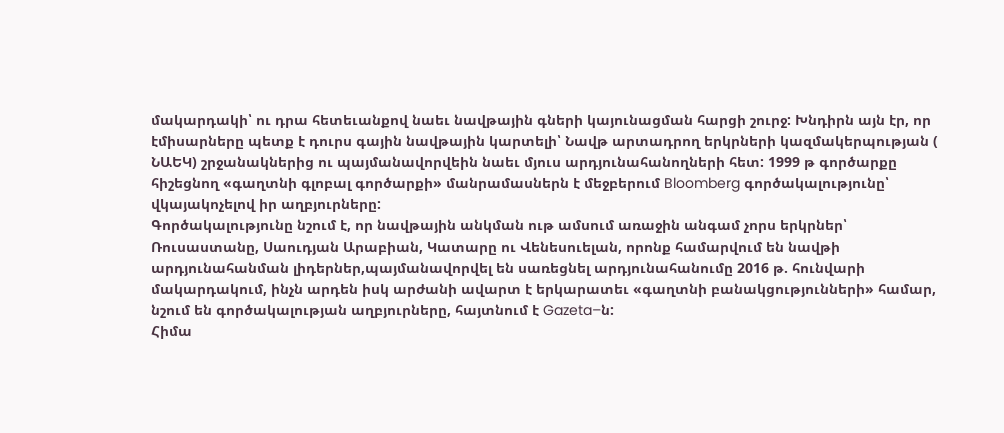մակարդակի՝ ու դրա հետեւանքով նաեւ նավթային գների կայունացման հարցի շուրջ: Խնդիրն այն էր, որ էմիսարները պետք է դուրս գային նավթային կարտելի՝ Նավթ արտադրող երկրների կազմակերպության ( ՆԱԵԿ) շրջանակներից ու պայմանավորվեին նաեւ մյուս արդյունահանողների հետ: 1999 թ գործարքը հիշեցնող «գաղտնի գլոբալ գործարքի» մանրամասներն է մեջբերում Bloomberg գործակալությունը՝ վկայակոչելով իր աղբյուրները:
Գործակալությունը նշում է, որ նավթային անկման ութ ամսում առաջին անգամ չորս երկրներ՝ Ռուսաստանը, Սաուդյան Արաբիան, Կատարը ու Վենեսուելան, որոնք համարվում են նավթի արդյունահանման լիդերներ,պայմանավորվել են սառեցնել արդյունահանումը 2016 թ. հունվարի մակարդակում, ինչն արդեն իսկ արժանի ավարտ է երկարատեւ «գաղտնի բանակցությունների» համար, նշում են գործակալության աղբյուրները, հայտնում է Gazeta–ն:
Հիմա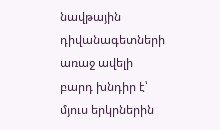նավթային դիվանագետների առաջ ավելի բարդ խնդիր է՝ մյուս երկրներին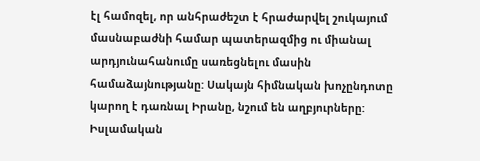էլ համոզել, որ անհրաժեշտ է հրաժարվել շուկայում մասնաբաժնի համար պատերազմից ու միանալ արդյունահանումը սառեցնելու մասին համաձայնությանը: Սակայն հիմնական խոչընդոտը կարող է դառնալ Իրանը, նշում են աղբյուրները: Իսլամական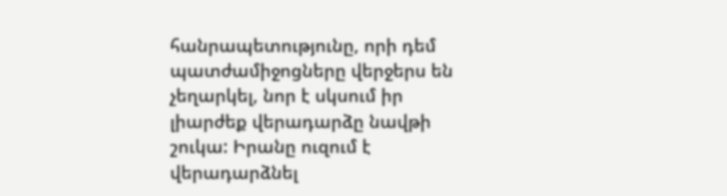հանրապետությունը, որի դեմ պատժամիջոցները վերջերս են չեղարկել, նոր է սկսում իր լիարժեք վերադարձը նավթի շուկա: Իրանը ուզում է վերադարձնել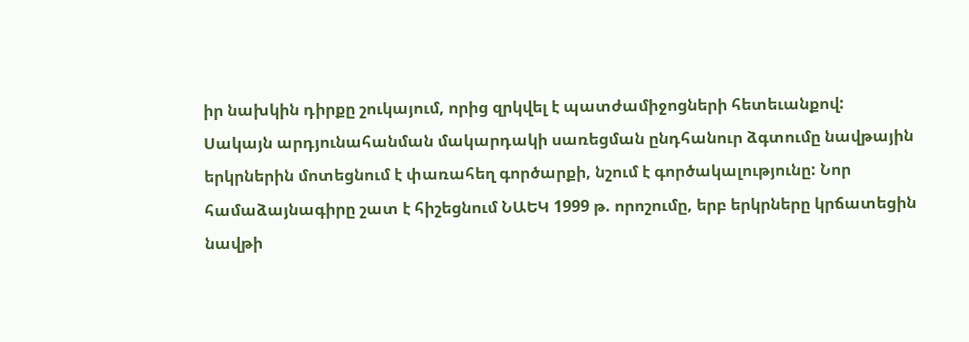իր նախկին դիրքը շուկայում, որից զրկվել է պատժամիջոցների հետեւանքով:
Սակայն արդյունահանման մակարդակի սառեցման ընդհանուր ձգտումը նավթային երկրներին մոտեցնում է փառահեղ գործարքի, նշում է գործակալությունը: Նոր համաձայնագիրը շատ է հիշեցնում ՆԱԵԿ 1999 թ. որոշումը, երբ երկրները կրճատեցին նավթի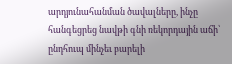արդյունահանման ծավալները, ինչը հանգեցրեց նավթի գնի ռեկորդային աճի՝ ընդհուպ մինչեւ բարելի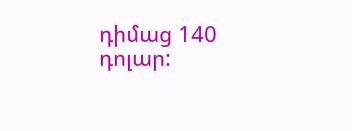դիմաց 140 դոլար: